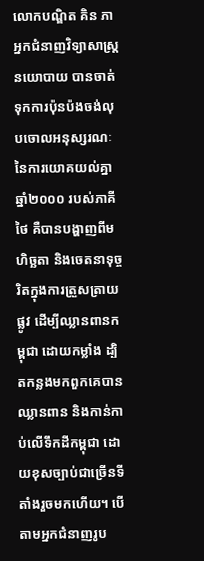លោកបណ្ឌិត គិន ភា អ្នកជំនាញវិទ្យាសាស្រ្តនយោបាយ បានចាត់ទុកការប៉ុនប៉ងចង់លុបចោលអនុស្សរណៈនៃការយោគយល់គ្នាឆ្នាំ២០០០ របស់ភាគីថៃ គឺបានបង្ហាញពីមហិច្ឆតា និងចេតនាទុច្ចរិតក្នុងការត្រួសត្រាយផ្លូវ ដើម្បីឈ្លានពានកម្ពុជា ដោយកម្លាំង ដ្បិតកន្លងមកពួកគេបានឈ្លានពាន និងកាន់កាប់លើទឹកដីកម្ពុជា ដោយខុសច្បាប់ជាច្រើនទីតាំងរួចមកហើយ។ បើតាមអ្នកជំនាញរូប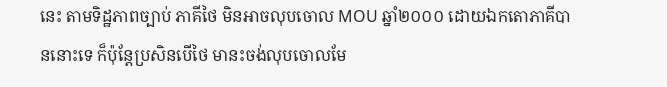នេះ តាមទិដ្ឋភាពច្បាប់ ភាគីថៃ មិនអាចលុបចោល MOU ឆ្នាំ២០០០ ដោយឯកតោភាគីបាននោះទេ ក៏ប៉ុន្តែប្រសិនបើថៃ មានះចង់លុបចោលមែ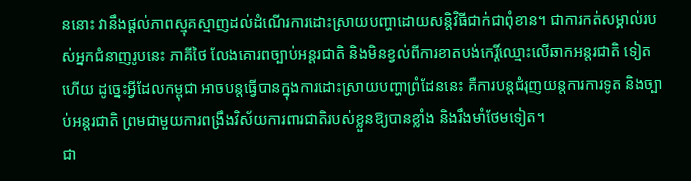ននោះ វានឹងផ្តល់ភាពស្មុគស្មាញដល់ដំណើរការដោះស្រាយបញ្ហាដោយសន្តិវិធីជាក់ជាពុំខាន។ ជាការកត់សម្គាល់របស់អ្នកជំនាញរូបនេះ ភាគីថៃ លែងគោរពច្បាប់អន្តរជាតិ និងមិនខ្វល់ពីការខាតបង់កេរ្តិ៍ឈ្មោះលើឆាកអន្តរជាតិ ទៀតហើយ ដូច្នេះអ្វីដែលកម្ពុជា អាចបន្តធ្វើបានក្នុងការដោះស្រាយបញ្ហាព្រំដែននេះ គឺការបន្តជំរុញយន្តការការទូត និងច្បាប់អន្តរជាតិ ព្រមជាមួយការពង្រឹងវិស័យការពារជាតិរបស់ខ្លួនឱ្យបានខ្លាំង និងរឹងមាំថែមទៀត។
ជា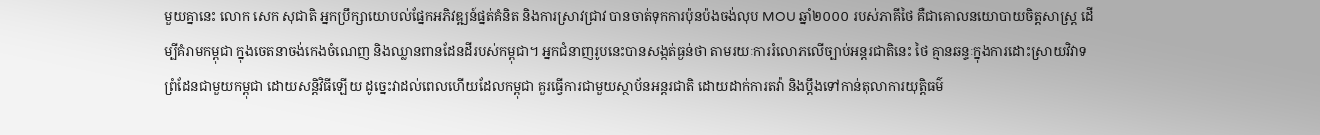មួយគ្នានេះ លោក សេក សុជាតិ អ្នកប្រឹក្សាយោបល់ផ្នែកអភិវឌ្ឍន៍ផ្នត់គំនិត និងការស្រាវជ្រាវ បានចាត់ទុកការប៉ុនប៉ងចង់លុប MOU ឆ្នាំ២០០០ របស់ភាគីថៃ គឺជាគោលនយោបាយចិត្តសាស្រ្ត ដើម្បីគំរាមកម្ពុជា ក្នុងចេតនាចង់កេងចំណេញ និងឈ្លានពានដែនដីរបស់កម្ពុជា។ អ្នកជំនាញរូបនេះបានសង្កត់ធ្ងន់ថា តាមរយៈការរំលោភលើច្បាប់អន្តរជាតិនេះ ថៃ គ្មានឆន្ទៈក្នុងការដោះស្រាយវិវាទព្រំដែនជាមួយកម្ពុជា ដោយសន្តិវិធីឡើយ ដូច្នេះវាដល់ពេលហើយដែលកម្ពុជា គួរធ្វើការជាមួយស្ថាប័នអន្តរជាតិ ដោយដាក់ការតវ៉ា និងប្តឹងទៅកាន់តុលាការយុត្តិធម៌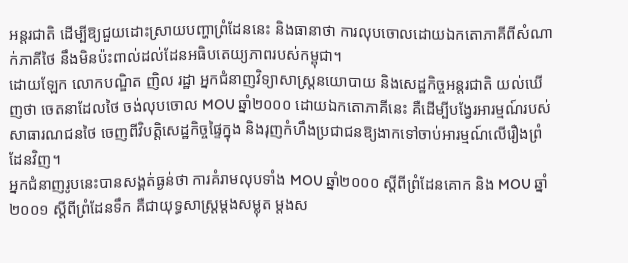អន្តរជាតិ ដើម្បីឱ្យជួយដោះស្រាយបញ្ហាព្រំដែននេះ និងធានាថា ការលុបចោលដោយឯកតោភាគីពីសំណាក់ភាគីថៃ នឹងមិនប៉ះពាល់ដល់ដែនអធិបតេយ្យភាពរបស់កម្ពុជា។
ដោយឡែក លោកបណ្ឌិត ញិល រដ្ឋា អ្នកជំនាញវិទ្យាសាស្ត្រនយោបាយ និងសេដ្ឋកិច្ចអន្តរជាតិ យល់ឃើញថា ចេតនាដែលថៃ ចង់លុបចោល MOU ឆ្នាំ២០០០ ដោយឯកតោភាគីនេះ គឺដើម្បីបង្វែរអារម្មណ៍របស់សាធារណជនថៃ ចេញពីវិបត្តិសេដ្ឋកិច្ចផ្ទៃក្នុង និងរុញកំហឹងប្រជាជនឱ្យងាកទៅចាប់អារម្មណ៍លើរឿងព្រំដែនវិញ។
អ្នកជំនាញរូបនេះបានសង្គត់ធ្ងន់ថា ការគំរាមលុបទាំង MOU ឆ្នាំ២០០០ ស្តីពីព្រំដែនគោក និង MOU ឆ្នាំ២០០១ ស្តីពីព្រំដែនទឹក គឺជាយុទ្ធសាស្ត្រម្តងសម្លុត ម្តងស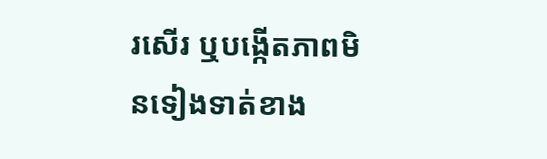រសើរ ឬបង្កើតភាពមិនទៀងទាត់ខាង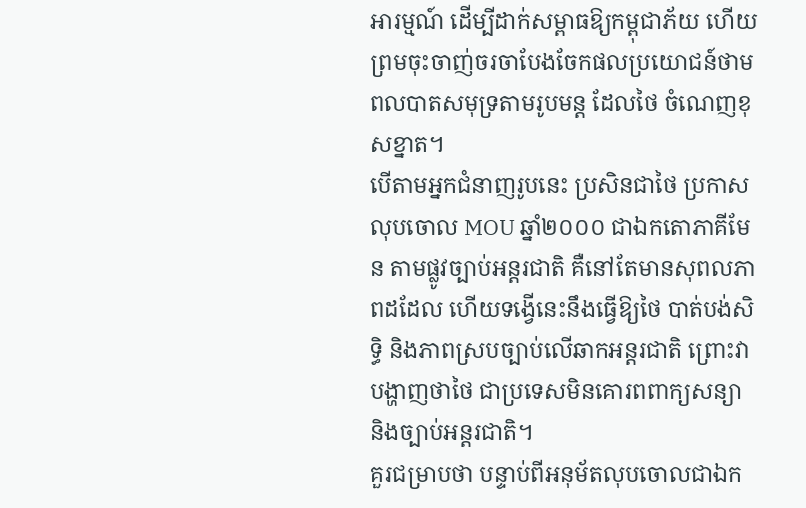អារម្មណ៍ ដើម្បីដាក់សម្ពាធឱ្យកម្ពុជាភ័យ ហើយព្រមចុះចាញ់ចរចាបែងចែកផលប្រយោជន៍ថាមពលបាតសមុទ្រតាមរូបមន្ត ដែលថៃ ចំណេញខុសខ្នាត។
បើតាមអ្នកជំនាញរូបនេះ ប្រសិនជាថៃ ប្រកាសលុបចោល MOU ឆ្នាំ២០០០ ជាឯកតោភាគីមែន តាមផ្លូវច្បាប់អន្តរជាតិ គឺនៅតែមានសុពលភាពដដែល ហើយទង្វើនេះនឹងធ្វើឱ្យថៃ បាត់បង់សិទ្ធិ និងភាពស្របច្បាប់លើឆាកអន្តរជាតិ ព្រោះវាបង្ហាញថាថៃ ជាប្រទេសមិនគោរពពាក្យសន្យា និងច្បាប់អន្តរជាតិ។
គួរជម្រាបថា បន្ទាប់ពីអនុម័តលុបចោលជាឯក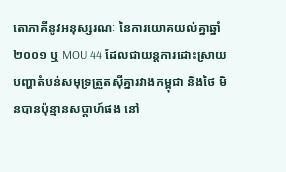តោភាគីនូវអនុស្សរណៈ នៃការយោគយល់គ្នាឆ្នាំ២០០១ ឬ MOU 44 ដែលជាយន្តការដោះស្រាយបញ្ហាតំបន់សមុទ្រត្រួតស៊ីគ្នារវាងកម្ពុជា និងថៃ មិនបានប៉ុន្មានសប្តាហ៍ផង នៅ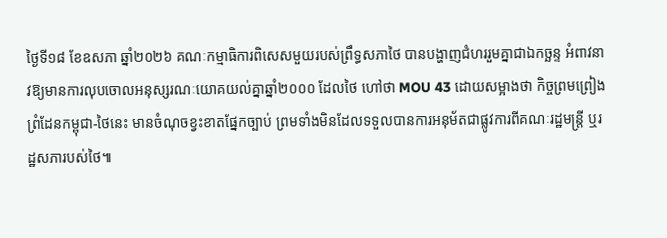ថ្ងៃទី១៨ ខែឧសភា ឆ្នាំ២០២៦ គណៈកម្មាធិការពិសេសមួយរបស់ព្រឹទ្ធសភាថៃ បានបង្ហាញជំហររួមគ្នាជាឯកច្ឆន្ទ អំពាវនាវឱ្យមានការលុបចោលអនុស្សរណៈយោគយល់គ្នាឆ្នាំ២០០០ ដែលថៃ ហៅថា MOU 43 ដោយសម្អាងថា កិច្ចព្រមព្រៀងព្រំដែនកម្ពុជា-ថៃនេះ មានចំណុចខ្វះខាតផ្នែកច្បាប់ ព្រមទាំងមិនដែលទទួលបានការអនុម័តជាផ្លូវការពីគណៈរដ្ឋមន្ត្រី ឬរដ្ឋសភារបស់ថៃ៕